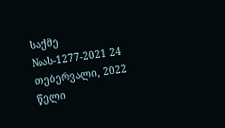საქმე №ას-1277-2021 24 თებერვალი, 2022 წელი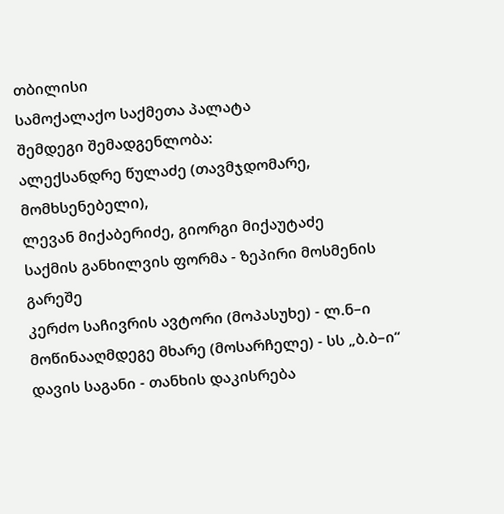თბილისი
სამოქალაქო საქმეთა პალატა
შემდეგი შემადგენლობა:
ალექსანდრე წულაძე (თავმჯდომარე, მომხსენებელი),
ლევან მიქაბერიძე, გიორგი მიქაუტაძე
საქმის განხილვის ფორმა - ზეპირი მოსმენის გარეშე
კერძო საჩივრის ავტორი (მოპასუხე) - ლ.ნ–ი
მოწინააღმდეგე მხარე (მოსარჩელე) - სს „ბ.ბ–ი“
დავის საგანი - თანხის დაკისრება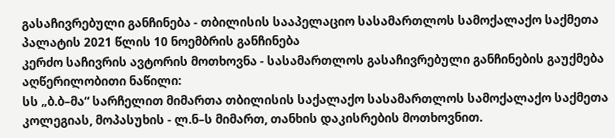გასაჩივრებული განჩინება - თბილისის სააპელაციო სასამართლოს სამოქალაქო საქმეთა პალატის 2021 წლის 10 ნოემბრის განჩინება
კერძო საჩივრის ავტორის მოთხოვნა - სასამართლოს გასაჩივრებული განჩინების გაუქმება
აღწერილობითი ნაწილი:
სს „ბ.ბ–მა“ სარჩელით მიმართა თბილისის საქალაქო სასამართლოს სამოქალაქო საქმეთა კოლეგიას, მოპასუხის - ლ.ნ–ს მიმართ, თანხის დაკისრების მოთხოვნით.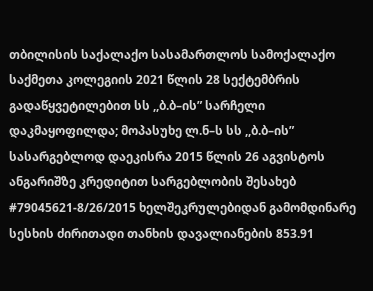თბილისის საქალაქო სასამართლოს სამოქალაქო საქმეთა კოლეგიის 2021 წლის 28 სექტემბრის გადაწყვეტილებით სს ,,ბ.ბ–ის” სარჩელი დაკმაყოფილდა; მოპასუხე ლ.ნ–ს სს ,,ბ.ბ–ის” სასარგებლოდ დაეკისრა 2015 წლის 26 აგვისტოს ანგარიშზე კრედიტით სარგებლობის შესახებ #79045621-8/26/2015 ხელშეკრულებიდან გამომდინარე სესხის ძირითადი თანხის დავალიანების 853.91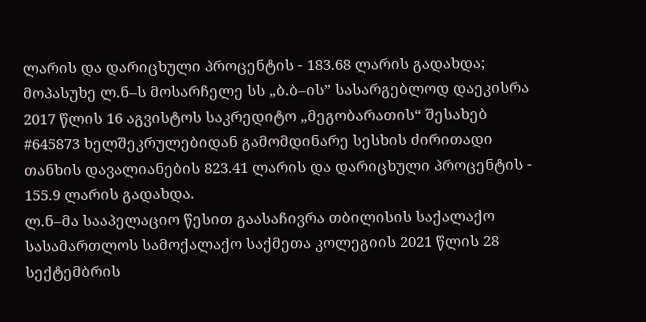ლარის და დარიცხული პროცენტის - 183.68 ლარის გადახდა; მოპასუხე ლ.ნ–ს მოსარჩელე სს „ბ.ბ–ის” სასარგებლოდ დაეკისრა 2017 წლის 16 აგვისტოს საკრედიტო „მეგობარათის“ შესახებ #645873 ხელშეკრულებიდან გამომდინარე სესხის ძირითადი თანხის დავალიანების 823.41 ლარის და დარიცხული პროცენტის - 155.9 ლარის გადახდა.
ლ.ნ–მა სააპელაციო წესით გაასაჩივრა თბილისის საქალაქო სასამართლოს სამოქალაქო საქმეთა კოლეგიის 2021 წლის 28 სექტემბრის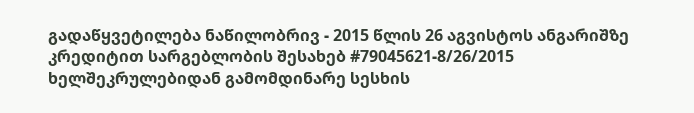გადაწყვეტილება ნაწილობრივ - 2015 წლის 26 აგვისტოს ანგარიშზე კრედიტით სარგებლობის შესახებ #79045621-8/26/2015 ხელშეკრულებიდან გამომდინარე სესხის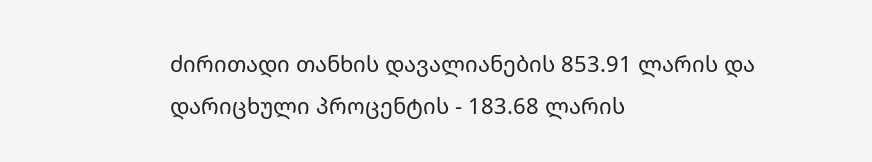ძირითადი თანხის დავალიანების 853.91 ლარის და დარიცხული პროცენტის - 183.68 ლარის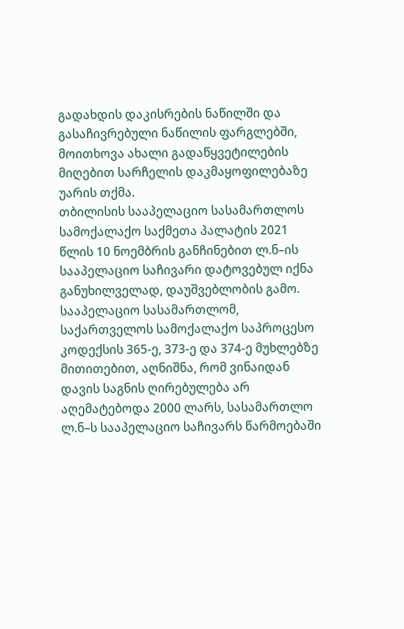გადახდის დაკისრების ნაწილში და გასაჩივრებული ნაწილის ფარგლებში, მოითხოვა ახალი გადაწყვეტილების მიღებით სარჩელის დაკმაყოფილებაზე უარის თქმა.
თბილისის სააპელაციო სასამართლოს სამოქალაქო საქმეთა პალატის 2021 წლის 10 ნოემბრის განჩინებით ლ.ნ–ის სააპელაციო საჩივარი დატოვებულ იქნა განუხილველად, დაუშვებლობის გამო.
სააპელაციო სასამართლომ, საქართველოს სამოქალაქო საპროცესო კოდექსის 365-ე, 373-ე და 374-ე მუხლებზე მითითებით, აღნიშნა, რომ ვინაიდან დავის საგნის ღირებულება არ აღემატებოდა 2000 ლარს, სასამართლო ლ.ნ–ს სააპელაციო საჩივარს წარმოებაში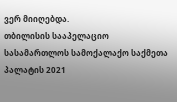ვერ მიიღებდა.
თბილისის სააპელაციო სასამართლოს სამოქალაქო საქმეთა პალატის 2021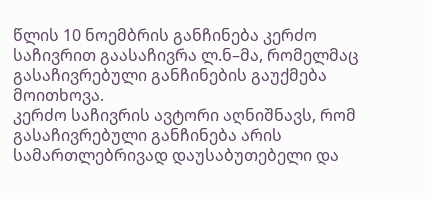წლის 10 ნოემბრის განჩინება კერძო საჩივრით გაასაჩივრა ლ.ნ–მა, რომელმაც გასაჩივრებული განჩინების გაუქმება მოითხოვა.
კერძო საჩივრის ავტორი აღნიშნავს, რომ გასაჩივრებული განჩინება არის სამართლებრივად დაუსაბუთებელი და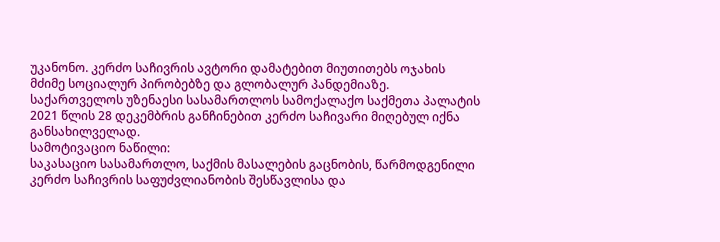უკანონო. კერძო საჩივრის ავტორი დამატებით მიუთითებს ოჯახის მძიმე სოციალურ პირობებზე და გლობალურ პანდემიაზე.
საქართველოს უზენაესი სასამართლოს სამოქალაქო საქმეთა პალატის 2021 წლის 28 დეკემბრის განჩინებით კერძო საჩივარი მიღებულ იქნა განსახილველად.
სამოტივაციო ნაწილი:
საკასაციო სასამართლო, საქმის მასალების გაცნობის, წარმოდგენილი კერძო საჩივრის საფუძვლიანობის შესწავლისა და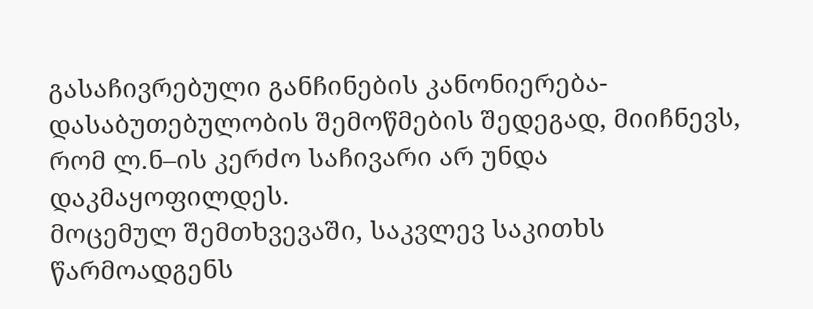გასაჩივრებული განჩინების კანონიერება-დასაბუთებულობის შემოწმების შედეგად, მიიჩნევს, რომ ლ.ნ–ის კერძო საჩივარი არ უნდა დაკმაყოფილდეს.
მოცემულ შემთხვევაში, საკვლევ საკითხს წარმოადგენს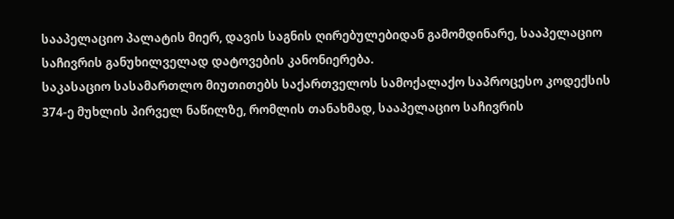სააპელაციო პალატის მიერ, დავის საგნის ღირებულებიდან გამომდინარე, სააპელაციო საჩივრის განუხილველად დატოვების კანონიერება.
საკასაციო სასამართლო მიუთითებს საქართველოს სამოქალაქო საპროცესო კოდექსის 374-ე მუხლის პირველ ნაწილზე, რომლის თანახმად, სააპელაციო საჩივრის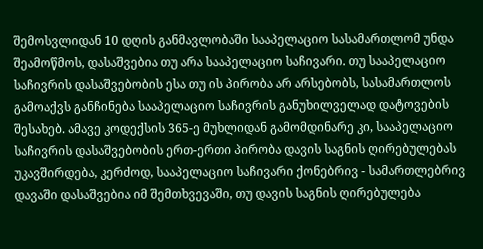შემოსვლიდან 10 დღის განმავლობაში სააპელაციო სასამართლომ უნდა შეამოწმოს, დასაშვებია თუ არა სააპელაციო საჩივარი. თუ სააპელაციო საჩივრის დასაშვებობის ესა თუ ის პირობა არ არსებობს, სასამართლოს გამოაქვს განჩინება სააპელაციო საჩივრის განუხილველად დატოვების შესახებ. ამავე კოდექსის 365-ე მუხლიდან გამომდინარე კი, სააპელაციო საჩივრის დასაშვებობის ერთ-ერთი პირობა დავის საგნის ღირებულებას უკავშირდება, კერძოდ, სააპელაციო საჩივარი ქონებრივ - სამართლებრივ დავაში დასაშვებია იმ შემთხვევაში, თუ დავის საგნის ღირებულება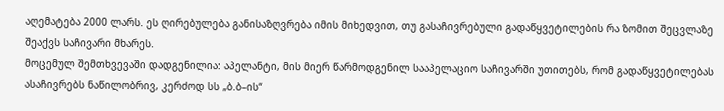აღემატება 2000 ლარს. ეს ღირებულება განისაზღვრება იმის მიხედვით, თუ გასაჩივრებული გადაწყვეტილების რა ზომით შეცვლაზე შეაქვს საჩივარი მხარეს.
მოცემულ შემთხვევაში დადგენილია: აპელანტი, მის მიერ წარმოდგენილ სააპელაციო საჩივარში უთითებს, რომ გადაწყვეტილებას ასაჩივრებს ნაწილობრივ, კერძოდ სს „ბ.ბ–ის“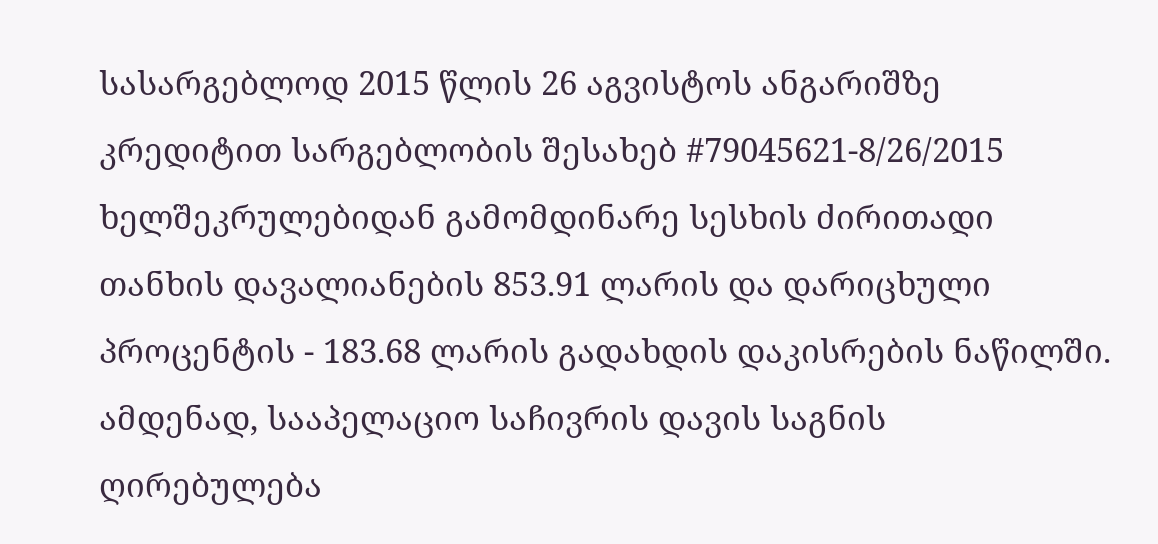სასარგებლოდ 2015 წლის 26 აგვისტოს ანგარიშზე კრედიტით სარგებლობის შესახებ #79045621-8/26/2015 ხელშეკრულებიდან გამომდინარე სესხის ძირითადი თანხის დავალიანების 853.91 ლარის და დარიცხული პროცენტის - 183.68 ლარის გადახდის დაკისრების ნაწილში. ამდენად, სააპელაციო საჩივრის დავის საგნის ღირებულება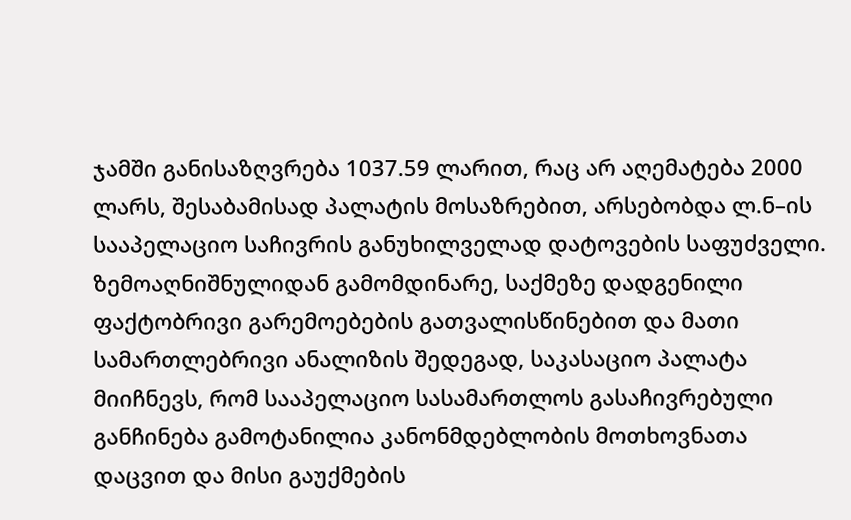ჯამში განისაზღვრება 1037.59 ლარით, რაც არ აღემატება 2000 ლარს, შესაბამისად პალატის მოსაზრებით, არსებობდა ლ.ნ–ის სააპელაციო საჩივრის განუხილველად დატოვების საფუძველი.
ზემოაღნიშნულიდან გამომდინარე, საქმეზე დადგენილი ფაქტობრივი გარემოებების გათვალისწინებით და მათი სამართლებრივი ანალიზის შედეგად, საკასაციო პალატა მიიჩნევს, რომ სააპელაციო სასამართლოს გასაჩივრებული განჩინება გამოტანილია კანონმდებლობის მოთხოვნათა დაცვით და მისი გაუქმების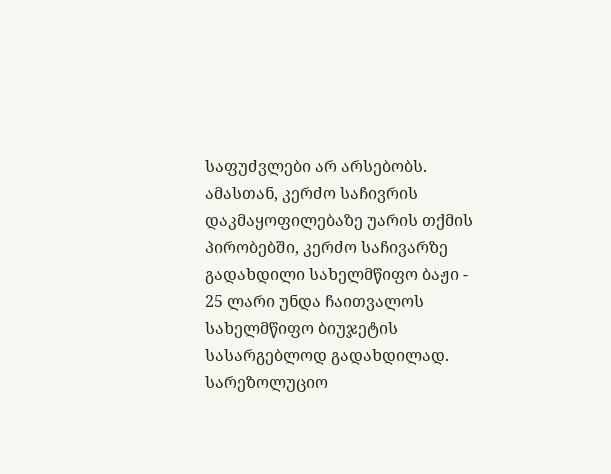საფუძვლები არ არსებობს. ამასთან, კერძო საჩივრის დაკმაყოფილებაზე უარის თქმის პირობებში, კერძო საჩივარზე გადახდილი სახელმწიფო ბაჟი - 25 ლარი უნდა ჩაითვალოს სახელმწიფო ბიუჯეტის სასარგებლოდ გადახდილად.
სარეზოლუციო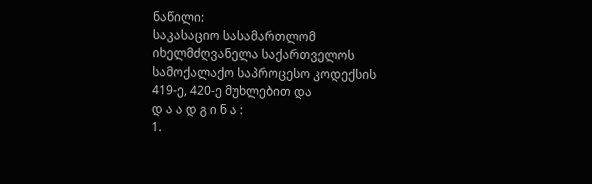ნაწილი:
საკასაციო სასამართლომ იხელმძღვანელა საქართველოს სამოქალაქო საპროცესო კოდექსის 419-ე, 420-ე მუხლებით და
დ ა ა დ გ ი ნ ა :
1.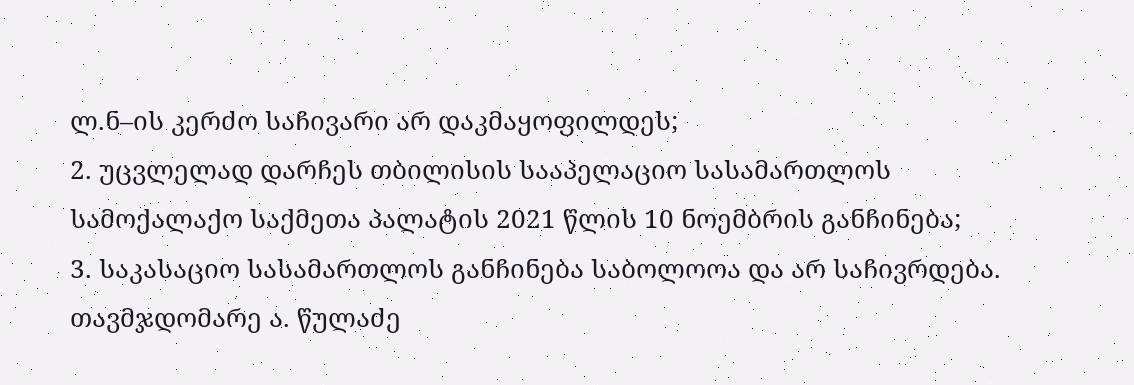ლ.ნ–ის კერძო საჩივარი არ დაკმაყოფილდეს;
2. უცვლელად დარჩეს თბილისის სააპელაციო სასამართლოს სამოქალაქო საქმეთა პალატის 2021 წლის 10 ნოემბრის განჩინება;
3. საკასაციო სასამართლოს განჩინება საბოლოოა და არ საჩივრდება.
თავმჯდომარე ა. წულაძე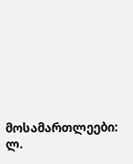მოსამართლეები: ლ.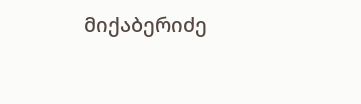მიქაბერიძე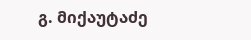გ. მიქაუტაძე